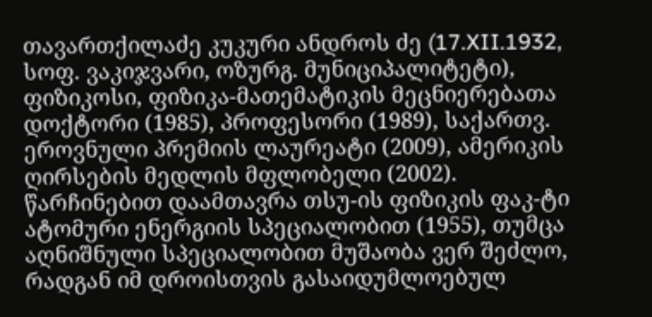თავართქილაძე კუკური ანდროს ძე (17.XII.1932, სოფ. ვაკიჯვარი, ოზურგ. მუნიციპალიტეტი), ფიზიკოსი, ფიზიკა-მათემატიკის მეცნიერებათა დოქტორი (1985), პროფესორი (1989), საქართვ. ეროვნული პრემიის ლაურეატი (2009), ამერიკის ღირსების მედლის მფლობელი (2002). წარჩინებით დაამთავრა თსუ-ის ფიზიკის ფაკ-ტი ატომური ენერგიის სპეციალობით (1955), თუმცა აღნიშნული სპეციალობით მუშაობა ვერ შეძლო, რადგან იმ დროისთვის გასაიდუმლოებულ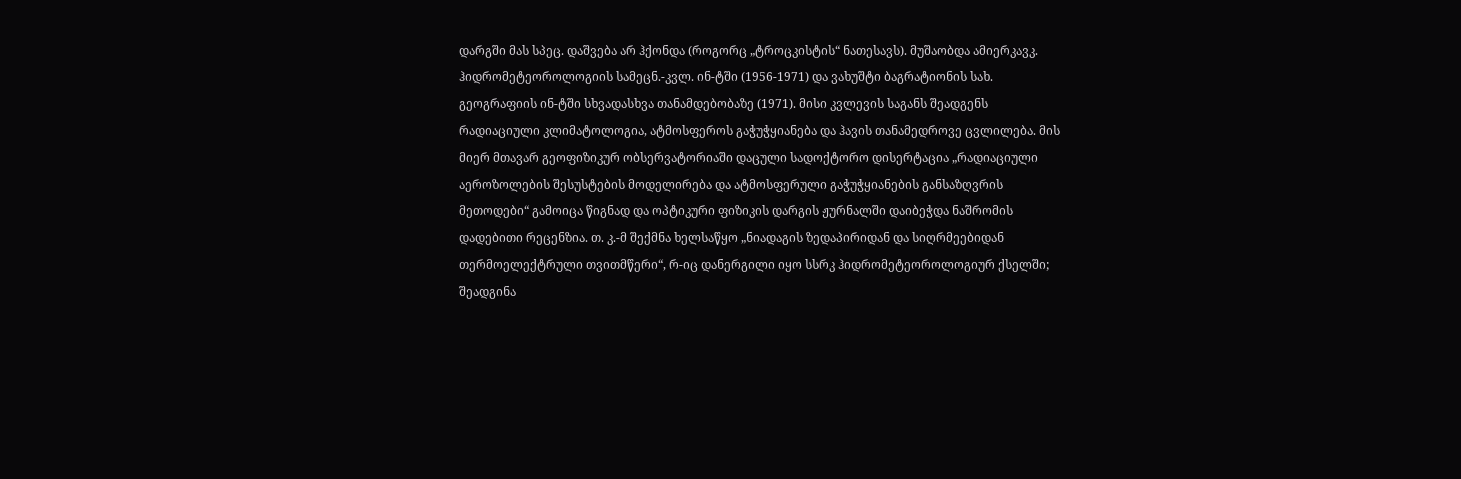დარგში მას სპეც. დაშვება არ ჰქონდა (როგორც „ტროცკისტის“ ნათესავს). მუშაობდა ამიერკავკ. ჰიდრომეტეოროლოგიის სამეცნ.-კვლ. ინ-ტში (1956-1971) და ვახუშტი ბაგრატიონის სახ. გეოგრაფიის ინ-ტში სხვადასხვა თანამდებობაზე (1971). მისი კვლევის საგანს შეადგენს რადიაციული კლიმატოლოგია, ატმოსფეროს გაჭუჭყიანება და ჰავის თანამედროვე ცვლილება. მის მიერ მთავარ გეოფიზიკურ ობსერვატორიაში დაცული სადოქტორო დისერტაცია „რადიაციული აეროზოლების შესუსტების მოდელირება და ატმოსფერული გაჭუჭყიანების განსაზღვრის მეთოდები“ გამოიცა წიგნად და ოპტიკური ფიზიკის დარგის ჟურნალში დაიბეჭდა ნაშრომის დადებითი რეცენზია. თ. კ.-მ შექმნა ხელსაწყო „ნიადაგის ზედაპირიდან და სიღრმეებიდან თერმოელექტრული თვითმწერი“, რ-იც დანერგილი იყო სსრკ ჰიდრომეტეოროლოგიურ ქსელში; შეადგინა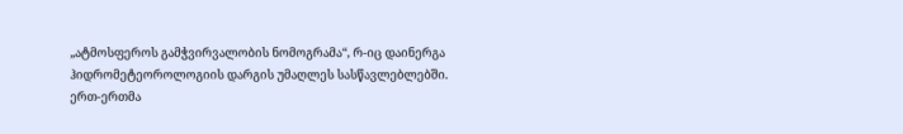„ატმოსფეროს გამჭვირვალობის ნომოგრამა“, რ-იც დაინერგა ჰიდრომეტეოროლოგიის დარგის უმაღლეს სასწავლებლებში. ერთ-ერთმა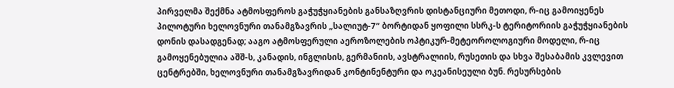პირველმა შექმნა ატმოსფეროს გაჭუჭყიანების განსაზღვრის დისტანციური მეთოდი, რ-იც გამოიყენეს პილოტური ხელოვნური თანამგზავრის „სალიუტ-7“ ბორტიდან ყოფილი სსრკ-ს ტერიტორიის გაჭუჭყიანების დონის დასადგენად; ააგო ატმოსფერული აეროზოლების ოპტიკურ-მეტეოროლოგიური მოდელი, რ-იც გამოყენებულია აშშ-ს, კანადის, ინგლისის, გერმანიის, ავსტრალიის, რუსეთის და სხვა შესაბამის კვლევით ცენტრებში, ხელოვნური თანამგზავრიდან კონტინენტური და ოკეანისეული ბუნ. რესურსების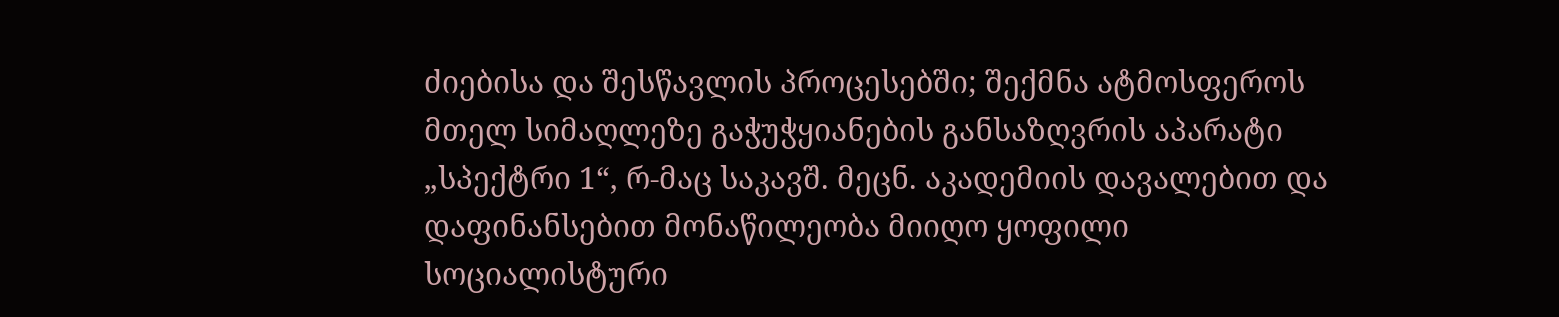ძიებისა და შესწავლის პროცესებში; შექმნა ატმოსფეროს მთელ სიმაღლეზე გაჭუჭყიანების განსაზღვრის აპარატი „სპექტრი 1“, რ-მაც საკავშ. მეცნ. აკადემიის დავალებით და დაფინანსებით მონაწილეობა მიიღო ყოფილი სოციალისტური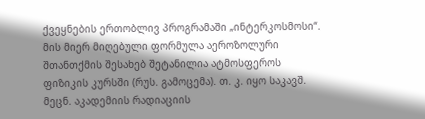ქვეყნების ერთობლივ პროგრამაში „ინტერკოსმოსი“. მის მიერ მიღებული ფორმულა აეროზოლური შთანთქმის შესახებ შეტანილია ატმოსფეროს ფიზიკის კურსში (რუს. გამოცემა). თ. კ. იყო საკავშ. მეცნ. აკადემიის რადიაციის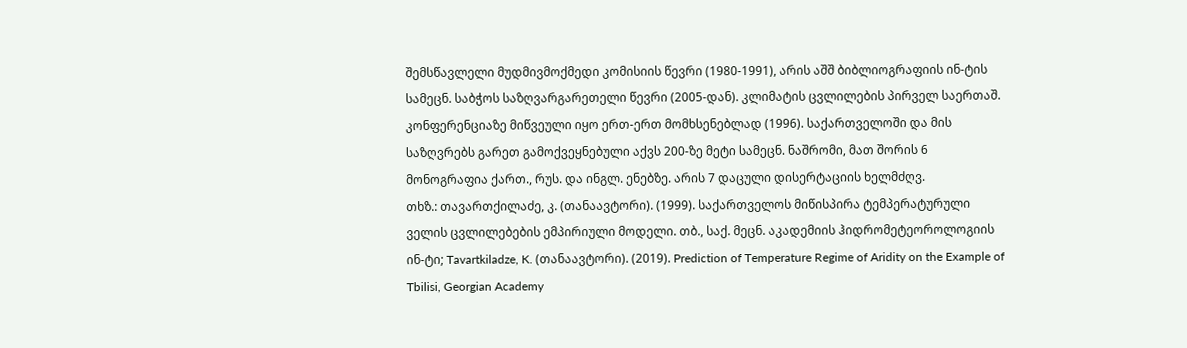შემსწავლელი მუდმივმოქმედი კომისიის წევრი (1980-1991), არის აშშ ბიბლიოგრაფიის ინ-ტის სამეცნ. საბჭოს საზღვარგარეთელი წევრი (2005-დან). კლიმატის ცვლილების პირველ საერთაშ. კონფერენციაზე მიწვეული იყო ერთ-ერთ მომხსენებლად (1996). საქართველოში და მის საზღვრებს გარეთ გამოქვეყნებული აქვს 200-ზე მეტი სამეცნ. ნაშრომი, მათ შორის 6 მონოგრაფია ქართ., რუს. და ინგლ. ენებზე. არის 7 დაცული დისერტაციის ხელმძღვ.
თხზ.: თავართქილაძე, კ. (თანაავტორი). (1999). საქართველოს მიწისპირა ტემპერატურული ველის ცვლილებების ემპირიული მოდელი. თბ., საქ. მეცნ. აკადემიის ჰიდრომეტეოროლოგიის ინ-ტი; Tavartkiladze, K. (თანაავტორი). (2019). Prediction of Temperature Regime of Aridity on the Example of Tbilisi, Georgian Academy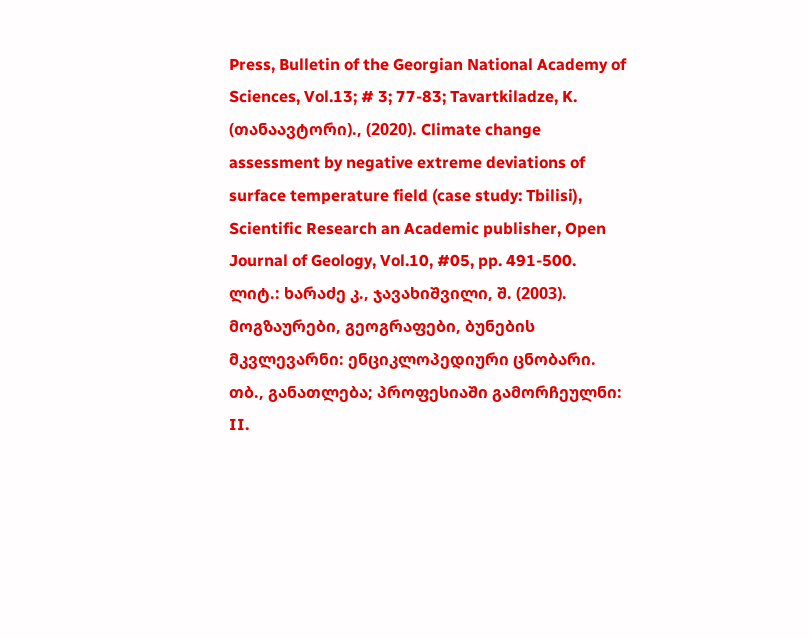Press, Bulletin of the Georgian National Academy of Sciences, Vol.13; # 3; 77-83; Tavartkiladze, K. (თანაავტორი)., (2020). Climate change assessment by negative extreme deviations of surface temperature field (case study: Tbilisi), Scientific Research an Academic publisher, Open Journal of Geology, Vol.10, #05, pp. 491-500.
ლიტ.: ხარაძე კ., ჯავახიშვილი, შ. (2003). მოგზაურები, გეოგრაფები, ბუნების მკვლევარნი: ენციკლოპედიური ცნობარი. თბ., განათლება; პროფესიაში გამორჩეულნი: II.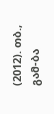(2012). თბ., გამ-ბა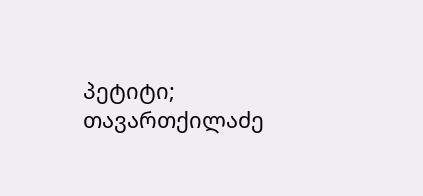პეტიტი; თავართქილაძე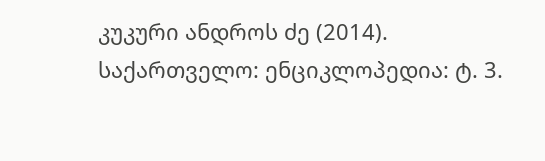კუკური ანდროს ძე (2014). საქართველო: ენციკლოპედია: ტ. 3.